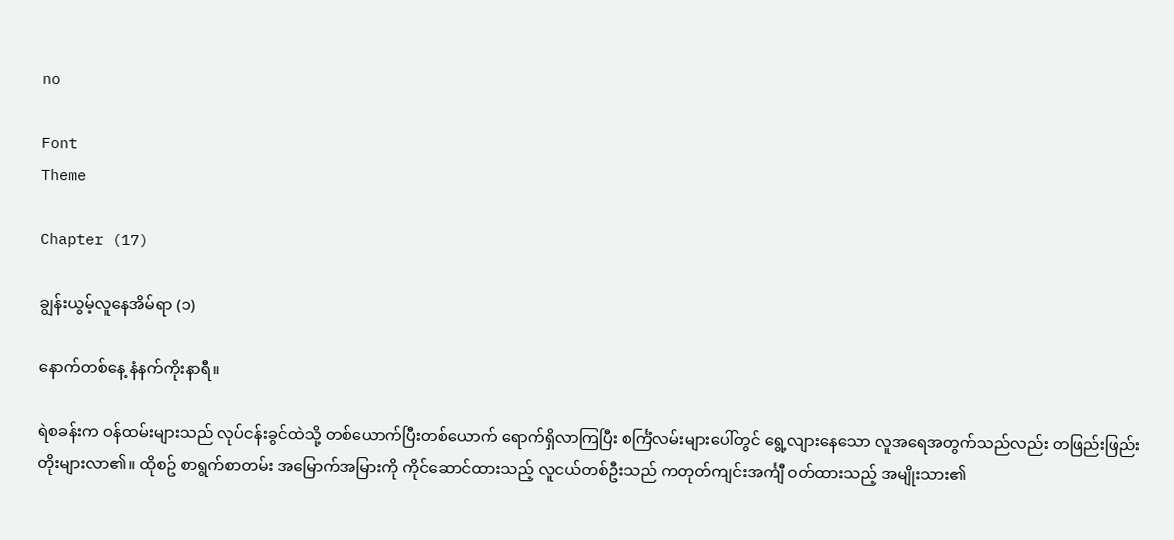no

Font
Theme

Chapter (17)

ချွန်းယွမ့်လူနေအိမ်ရာ (၁)

နောက်တစ်နေ့ နံနက်ကိုးနာရီ။

ရဲစခန်းက ဝန်ထမ်းများသည် လုပ်ငန်းခွင်ထဲသို့ တစ်ယောက်ပြီးတစ်ယောက် ရောက်ရှိလာကြပြီး စင်္ကြံလမ်းများပေါ်တွင် ရွေ့လျားနေသော လူအရေအတွက်သည်လည်း တဖြည်းဖြည်း တိုးများလာ၏။ ထိုစဥ် စာရွက်စာတမ်း အမြောက်အမြားကို ကိုင်ဆောင်ထားသည့် လူငယ်တစ်ဦးသည် ကတုတ်ကျင်းအင်္ကျီ ဝတ်ထားသည့် အမျိုးသား၏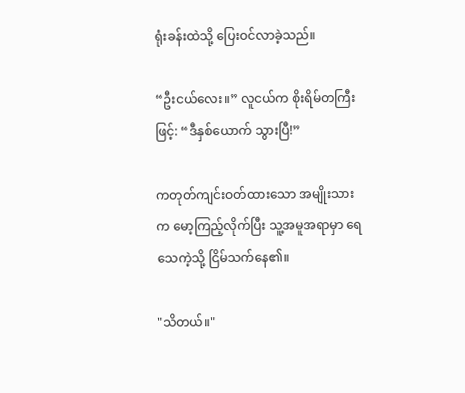ရုံးခန်းထဲသို့ ပြေးဝင်လာခဲ့သည်။

“ဦးငယ်လေး။” လူငယ်က စိုးရိမ်တကြီးဖြင့်: “ဒီနှစ်ယောက် သွားပြီ!”

ကတုတ်ကျင်းဝတ်ထားသော အမျိုးသားက မော့ကြည့်လိုက်ပြီး သူ့အမူအရာမှာ ရေသေကဲ့သို့ ငြိမ်သက်နေ၏။

"သိတယ်။"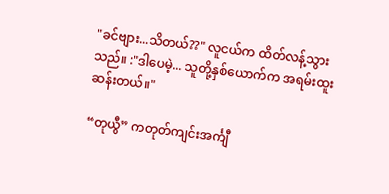"ခင်ဗျား...သိတယ်??" လူငယ်က ထိတ်လန့်သွားသည်။ :"ဒါပေမဲ့... သူတို့နှစ်ယောက်က အရမ်းထူးဆန်းတယ်။"

“တုယွီ” ကတုတ်ကျင်းအင်္ကျီ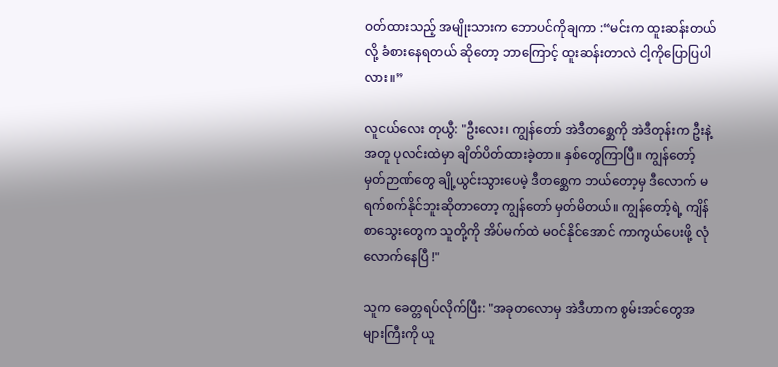ဝတ်ထားသည့် အမျိုးသားက ဘောပင်ကိုချကာ :“မင်းက ထူးဆန်းတယ်လို့ ခံစားနေရတယ် ဆိုတော့ ဘာကြောင့် ထူးဆန်းတာလဲ ငါ့ကိုပြောပြပါလား။”

လူငယ်လေး တုယွီ: "ဦးလေး၊ ကျွန်တော် အဲဒီတစ္ဆေကို အဲဒီတုန်းက ဦးနဲ့အတူ ပုလင်းထဲမှာ ချိတ်ပိတ်ထားခဲ့တာ။ နှစ်တွေကြာပြီ။ ကျွန်တော့်မှတ်ဉာဏ်တွေ ချို့ယွင်းသွားပေမဲ့ ဒီတစ္ဆေက ဘယ်တော့မှ ဒီလောက် မရက်စက်နိုင်ဘူးဆိုတာတော့ ကျွန်တော် မှတ်မိတယ်။ ကျွန်တော့်ရဲ့ ကျိန်စာသွေးတွေက သူတို့ကို အိပ်မက်ထဲ မဝင်နိုင်အောင် ကာကွယ်ပေးဖို့ လုံလောက်နေပြီ !"

သူက ခေတ္တရပ်လိုက်ပြီး: "အခုတလောမှ အဲဒီဟာက စွမ်းအင်တွေအများကြီးကို ယူ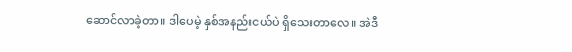ဆောင်လာခဲ့တာ။ ဒါပေမဲ့ နှစ်အနည်းငယ်ပဲ ရှိသေးတာလေ။ အဲဒီ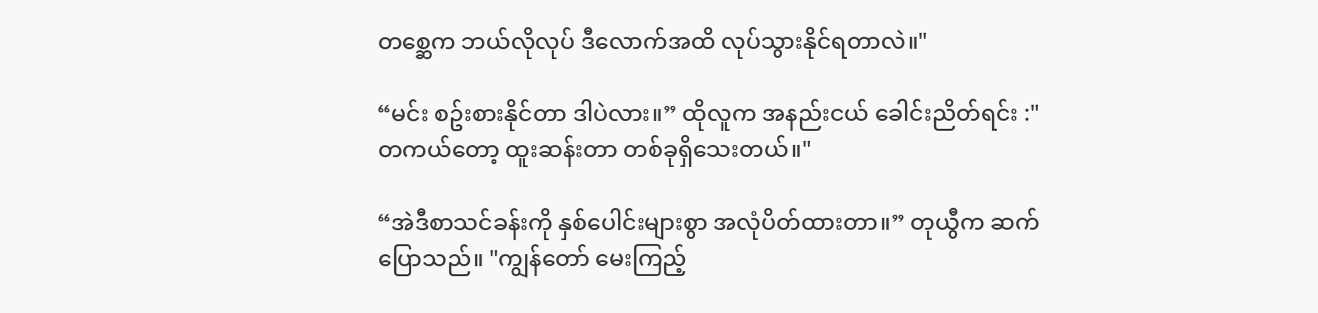တစ္ဆေက ဘယ်လိုလုပ် ဒီလောက်အထိ လုပ်သွားနိုင်ရတာလဲ။"

“မင်း စဥ်းစားနိုင်တာ ဒါပဲလား။” ထိုလူက အနည်းငယ် ခေါင်းညိတ်ရင်း :"တကယ်တော့ ထူးဆန်းတာ တစ်ခုရှိသေးတယ်။"

“အဲဒီစာသင်ခန်းကို နှစ်ပေါင်းများစွာ အလုံပိတ်ထားတာ။” တုယွီက ဆက်ပြောသည်။ "ကျွန်တော် မေးကြည့်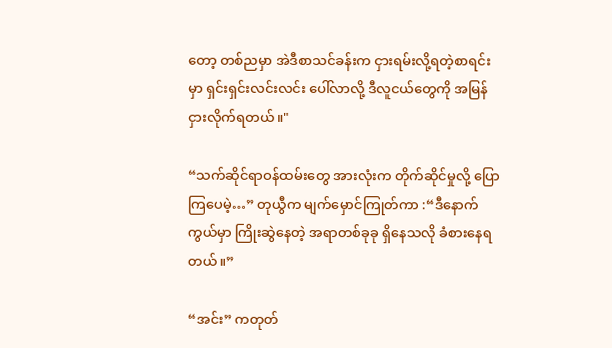တော့ တစ်ညမှာ အဲဒီစာသင်ခန်းက ငှားရမ်းလို့ရတဲ့စာရင်းမှာ ရှင်းရှင်းလင်းလင်း ပေါ်လာလို့ ဒီလူငယ်တွေကို အမြန်ငှားလိုက်ရတယ်။"

“သက်ဆိုင်ရာဝန်ထမ်းတွေ အားလုံးက တိုက်ဆိုင်မှုလို့ ပြောကြပေမဲ့…” တုယွီက မျက်မှောင်ကြုတ်ကာ :“ဒီနောက်ကွယ်မှာ ကြိုးဆွဲနေတဲ့ အရာတစ်ခုခု ရှိနေသလို ခံစားနေရတယ်။”

“အင်း” ကတုတ်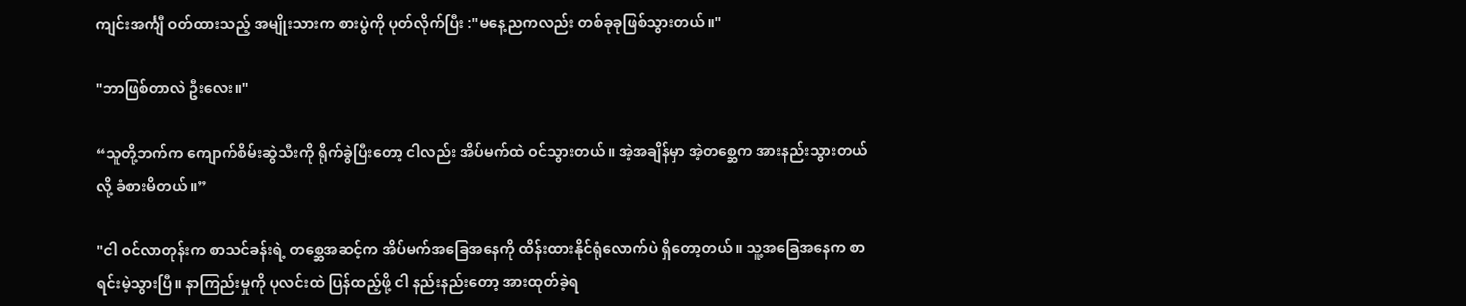ကျင်းအင်္ကျီ ဝတ်ထားသည့် အမျိုးသားက စားပွဲကို ပုတ်လိုက်ပြီး :"မနေ့ညကလည်း တစ်ခုခုဖြစ်သွားတယ်။"

"ဘာဖြစ်တာလဲ ဦးလေး။"

“သူတို့ဘက်က ကျောက်စိမ်းဆွဲသီးကို ရိုက်ခွဲပြီးတော့ ငါလည်း အိပ်မက်ထဲ ဝင်သွားတယ်။ အဲ့အချိန်မှာ အဲ့တစ္ဆေက အားနည်းသွားတယ်လို့ ခံစားမိတယ်။”

"ငါ ဝင်လာတုန်းက စာသင်ခန်းရဲ့ တစ္ဆေအဆင့်က အိပ်မက်အခြေအနေကို ထိန်းထားနိုင်ရုံလောက်ပဲ ရှိတော့တယ်။ သူ့အခြေအနေက စာရင်းမဲ့သွားပြီ။ နာကြည်းမှုကို ပုလင်းထဲ ပြန်ထည့်ဖို့ ငါ နည်းနည်းတော့ အားထုတ်ခဲ့ရ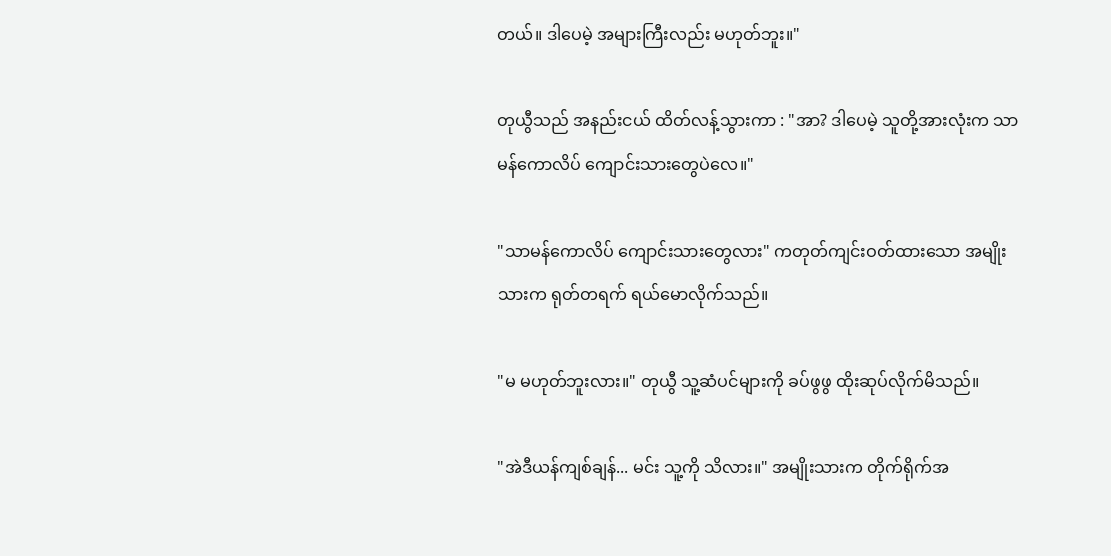တယ်။ ဒါပေမဲ့ အများကြီးလည်း မဟုတ်ဘူး။"

တုယွီသည် အနည်းငယ် ထိတ်လန့်သွားကာ : "အာ? ဒါပေမဲ့ သူတို့အားလုံးက သာမန်ကောလိပ် ကျောင်းသားတွေပဲလေ။"

"သာမန်ကောလိပ် ကျောင်းသားတွေလား" ကတုတ်ကျင်းဝတ်ထားသော အမျိုးသားက ရုတ်တရက် ရယ်မောလိုက်သည်။

"မ မဟုတ်ဘူးလား။" တုယွီ သူ့ဆံပင်များကို ခပ်ဖွဖွ ထိုးဆုပ်လိုက်မိသည်။

"အဲဒီယန်ကျစ်ချန်... မင်း သူ့ကို သိလား။" အမျိုးသားက တိုက်ရိုက်အ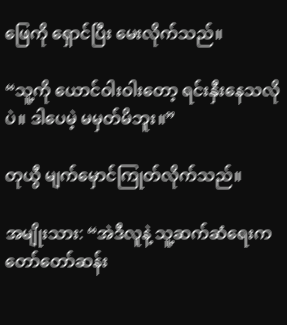ဖြေကို ရှောင်ပြီး မေးလိုက်သည်။

“သူ့ကို ယောင်ဝါးဝါးတော့ ရင်းနှီးနေသလိုပဲ။ ဒါပေမဲ့ မမှတ်မိဘူး။”

တုယွီ မျက်မှောင်ကြုတ်လိုက်သည်။

အမျိုးသား: “အဲဒီလူနဲ့ သူ့ဆက်ဆံရေးက တော်တော်ဆန်း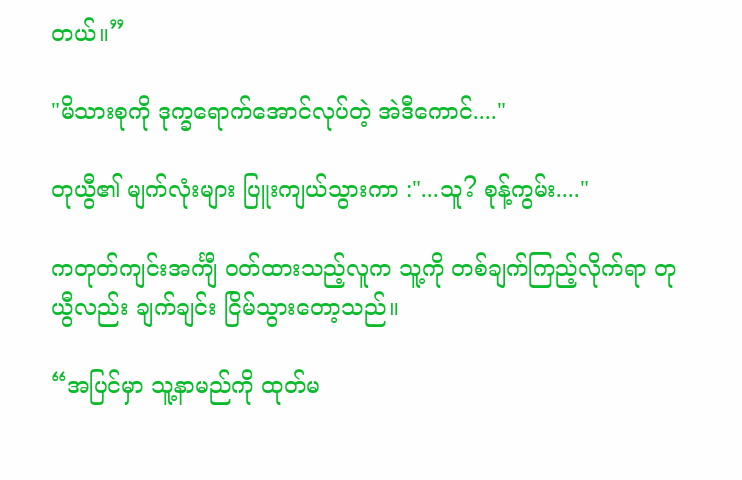တယ်။”

"မိသားစုကို ဒုက္ခရောက်အောင်လုပ်တဲ့ အဲဒီကောင်...."

တုယွီ၏ မျက်လုံးများ ပြူးကျယ်သွားကာ :"...သူ? စုန့်ကွမ်း...."

ကတုတ်ကျင်းအင်္ကျီ ဝတ်ထားသည့်လူက သူ့ကို တစ်ချက်ကြည့်လိုက်ရာ တုယွီလည်း ချက်ချင်း ငြိမ်သွားတော့သည်။

“အပြင်မှာ သူ့နာမည်ကို ထုတ်မ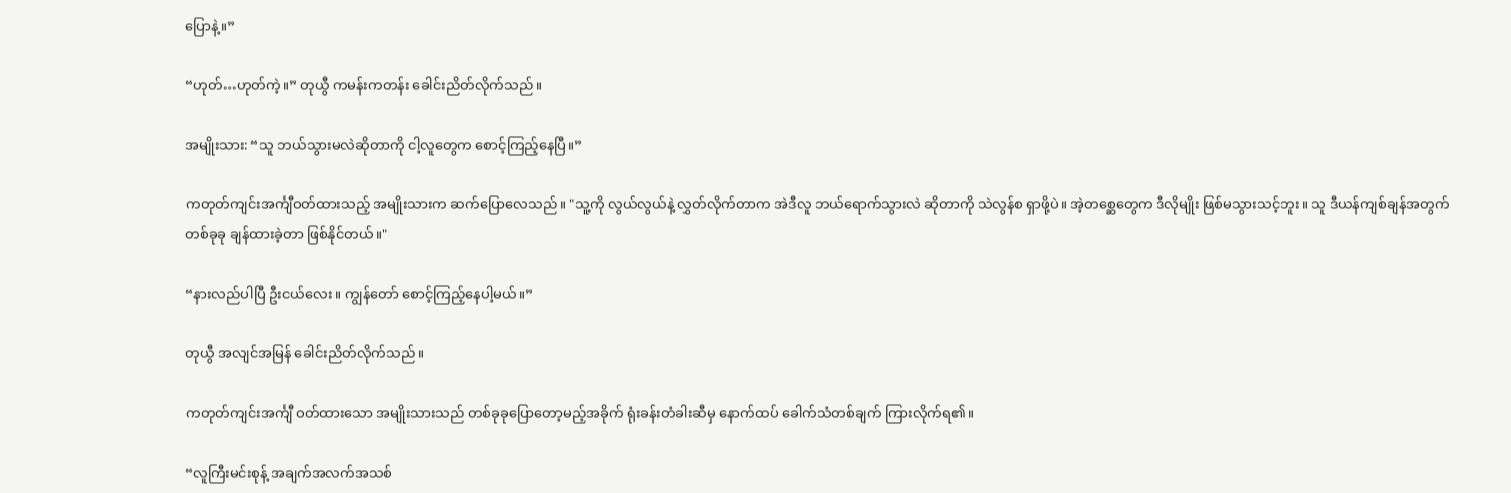ပြောနဲ့။”

“ဟုတ်…ဟုတ်ကဲ့။” တုယွီ ကမန်းကတန်း ခေါင်းညိတ်လိုက်သည်။

အမျိုးသား: “သူ ဘယ်သွားမလဲဆိုတာကို ငါ့လူတွေက စောင့်ကြည့်နေပြီ။”

ကတုတ်ကျင်းအင်္ကျီဝတ်ထားသည့် အမျိုးသားက ဆက်ပြောလေသည်။ "သူ့ကို လွယ်လွယ်နဲ့ လွှတ်လိုက်တာက အဲဒီလူ ဘယ်ရောက်သွားလဲ ဆိုတာကို သဲလွန်စ ရှာဖို့ပဲ။ အဲ့တစ္ဆေတွေက ဒီလိုမျိုး ဖြစ်မသွားသင့်ဘူး။ သူ ဒီယန်ကျစ်ချန်အတွက် တစ်ခုခု ချန်ထားခဲ့တာ ဖြစ်နိုင်တယ်။"

“နားလည်ပါပြီ ဦးငယ်လေး။ ကျွန်တော် စောင့်ကြည့်နေပါ့မယ်။”

တုယွီ အလျင်အမြန် ခေါင်းညိတ်လိုက်သည်။

ကတုတ်ကျင်းအင်္ကျီ ဝတ်ထားသော အမျိုးသားသည် တစ်ခုခုပြောတော့မည့်အခိုက် ရုံးခန်းတံခါးဆီမှ နောက်ထပ် ခေါက်သံတစ်ချက် ကြားလိုက်ရ၏။

“လူကြီးမင်းစုန့် အချက်အလက်အသစ်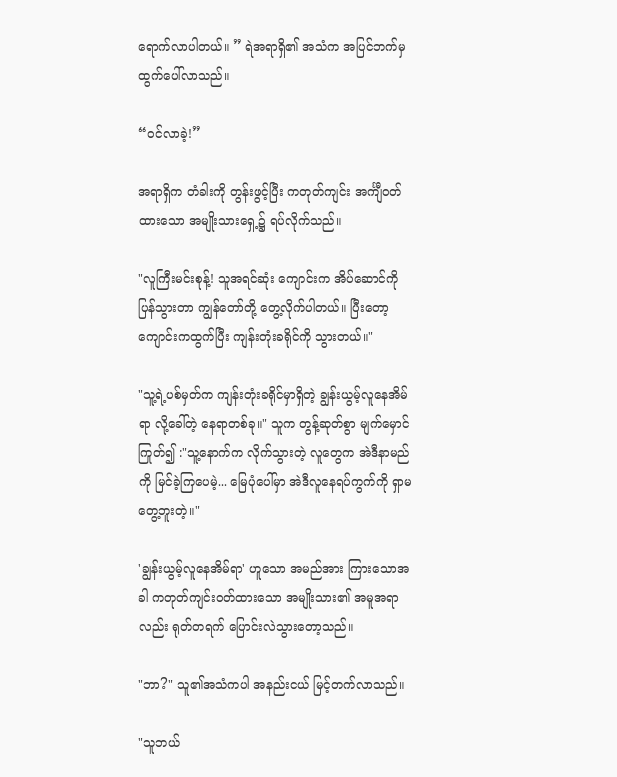ရောက်လာပါတယ်။ ” ရဲအရာရှိ၏ အသံက အပြင်ဘက်မှ ထွက်ပေါ်လာသည်။

“ဝင်လာခဲ့!”

အရာရှိက တံခါးကို တွန်းဖွင့်ပြီး ကတုတ်ကျင်း အင်္ကျီဝတ်ထားသော အမျိုးသားရှေ့၌ ရပ်လိုက်သည်။

"လူကြီးမင်းစုန့်! သူအရင်ဆုံး ကျောင်းက အိပ်ဆောင်ကို ပြန်သွားတာ ကျွန်တော်တို့ တွေ့လိုက်ပါတယ်။ ပြီးတော့ ကျောင်းကထွက်ပြီး ကျန်းတုံးခရိုင်ကို သွားတယ်။"

"သူ့ရဲ့ပစ်မှတ်က ကျန်းတုံးခရိုင်မှာရှိတဲ့ ချွန်းယွမ့်လူနေအိမ်ရာ လို့ခေါ်တဲ့ နေရာတစ်ခု။" သူက တွန့်ဆုတ်စွာ မျက်မှောင်ကြုတ်၍ :"သူ့နောက်က လိုက်သွားတဲ့ လူတွေက အဲဒီနာမည်ကို မြင်ခဲ့ကြပေမဲ့... မြေပုံပေါ်မှာ အဲဒီလူနေရပ်ကွက်ကို ရှာမတွေ့ဘူးတဲ့။"

'ချွန်းယွမ့်လူနေအိမ်ရာ' ဟူသော အမည်အား ကြားသောအခါ ကတုတ်ကျင်းဝတ်ထားသော အမျိုးသား၏ အမူအရာလည်း ရုတ်တရက် ပြောင်းလဲသွားတော့သည်။

"ဘာ?" သူ၏အသံကပါ အနည်းငယ် မြင့်တက်လာသည်။

"သူဘယ်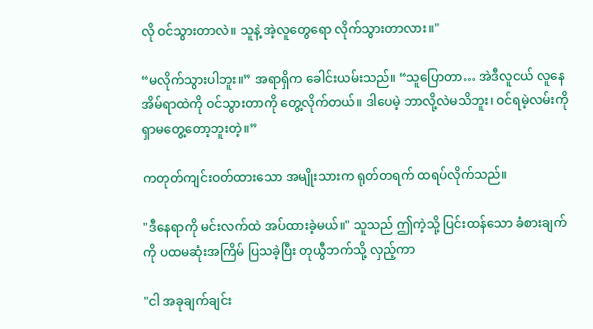လို ဝင်သွားတာလဲ။ သူနဲ့ အဲ့လူတွေရော လိုက်သွားတာလား။"

“မလိုက်သွားပါဘူး။” အရာရှိက ခေါင်းယမ်းသည်။ “သူပြောတာ… အဲဒီလူငယ် လူနေအိမ်ရာထဲကို ဝင်သွားတာကို တွေ့လိုက်တယ်။ ဒါပေမဲ့ ဘာလို့လဲမသိဘူး၊ ဝင်ရမဲ့လမ်းကို ရှာမတွေ့တော့ဘူးတဲ့။”

ကတုတ်ကျင်းဝတ်ထားသော အမျိုးသားက ရုတ်တရက် ထရပ်လိုက်သည်။

"ဒီနေရာကို မင်းလက်ထဲ အပ်ထားခဲ့မယ်။" သူသည် ဤကဲ့သို့ ပြင်းထန်သော ခံစားချက်ကို ပထမဆုံးအကြိမ် ပြသခဲ့ပြီး တုယွီဘက်သို့ လှည့်ကာ

"ငါ အခုချက်ချင်း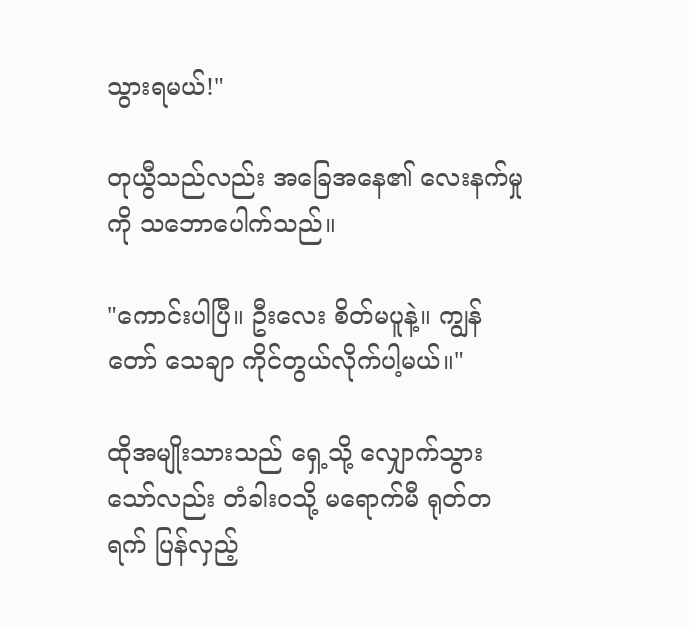သွားရမယ်!"

တုယွီသည်လည်း အခြေအနေ၏ လေးနက်မှုကို သဘောပေါက်သည်။

"ကောင်းပါပြီ။ ဦးလေး စိတ်မပူနဲ့။ ကျွန်တော် သေချာ ကိုင်တွယ်လိုက်ပါ့မယ်။"

ထိုအမျိုးသားသည် ရှေ့သို့ လျှောက်သွားသော်လည်း တံခါးဝသို့ မရောက်မီ ရုတ်တရက် ပြန်လှည့်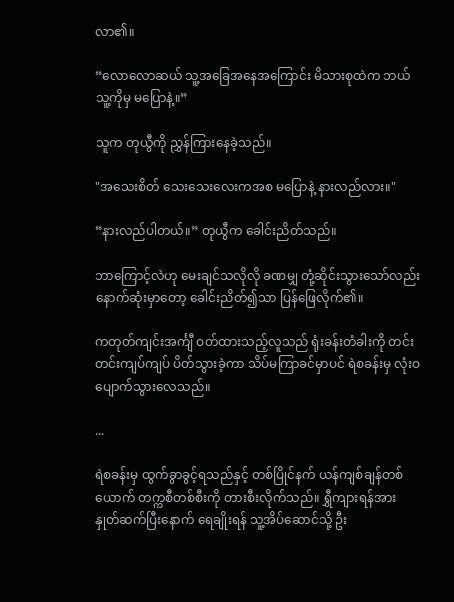လာ၏။

“လောလောဆယ် သူ့အခြေအနေအကြောင်း မိသားစုထဲက ဘယ်သူ့ကိုမှ မပြောနဲ့။”

သူက တုယွီကို ညွှန်ကြားနေခဲ့သည်။

"အသေးစိတ် သေးသေးလေးကအစ မပြောနဲ့ နားလည်လား။"

“နားလည်ပါတယ်။” တုယွီက ခေါင်းညိတ်သည်။

ဘာကြောင့်လဲဟု မေးချင်သလိုလို ခဏမျှ တုံ့ဆိုင်းသွားသော်လည်း နောက်ဆုံးမှာတော့ ခေါင်းညိတ်၍သာ ပြန်ဖြေလိုက်၏။

ကတုတ်ကျင်းအင်္ကျီ ဝတ်ထားသည့်လူသည် ရုံးခန်းတံခါးကို တင်းတင်းကျပ်ကျပ် ပိတ်သွားခဲ့ကာ သိပ်မကြာခင်မှာပင် ရဲစခန်းမှ လုံးဝ ပျောက်သွားလေသည်။

...

ရဲစခန်းမှ ထွက်ခွာခွင့်ရသည်နှင့် တစ်ပြိုင်နက် ယန်ကျစ်ချန်တစ်ယောက် တက္ကစီတစ်စီးကို တားစီးလိုက်သည်။ ရွှီကျားရန်အား နှုတ်ဆက်ပြီးနောက် ရေချိုးရန် သူ့အိပ်ဆောင်သို့ ဦး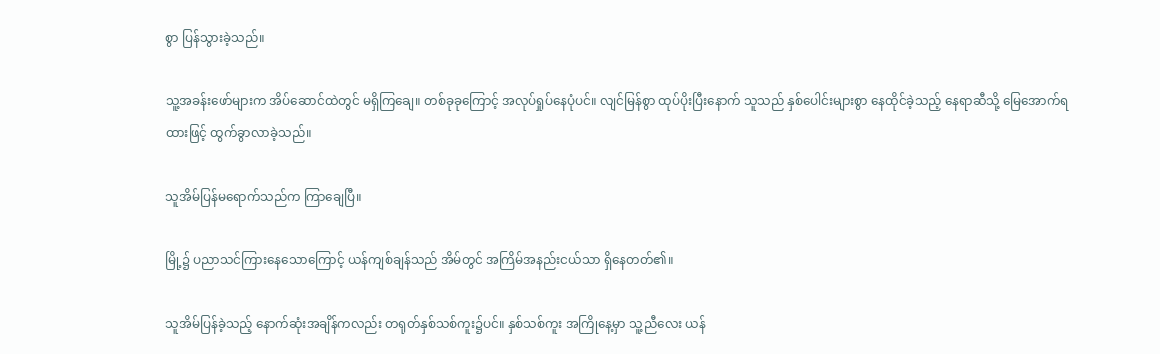စွာ ပြန်သွားခဲ့သည်။

သူ့အခန်းဖော်များက အိပ်ဆောင်ထဲတွင် မရှိကြချေ။ တစ်ခုခုကြောင့် အလုပ်ရှုပ်နေပုံပင်။ လျင်မြန်စွာ ထုပ်ပိုးပြီးနောက် သူသည် နှစ်ပေါင်းများစွာ နေထိုင်ခဲ့သည့် နေရာဆီသို့ မြေအောက်ရထားဖြင့် ထွက်ခွာလာခဲ့သည်။

သူအိမ်ပြန်မရောက်သည်က ကြာချေပြီ။

မြို့၌ ပညာသင်ကြားနေသောကြောင့် ယန်ကျစ်ချန်သည် အိမ်တွင် အကြိမ်အနည်းငယ်သာ ရှိနေတတ်၏။

သူအိမ်ပြန်ခဲ့သည့် နောက်ဆုံးအချိန်ကလည်း တရုတ်နှစ်သစ်ကူး၌ပင်။ နှစ်သစ်ကူး အကြိုနေ့မှာ သူ့ညီလေး ယန်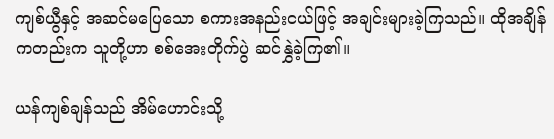ကျစ်ယွီနှင့် အဆင်မပြေသော စကားအနည်းငယ်ဖြင့် အချင်းများခဲ့ကြသည်။ ထိုအချိန်ကတည်းက သူတို့ဟာ စစ်အေးတိုက်ပွဲ ဆင်နွှဲခဲ့ကြ၏။

ယန်ကျစ်ချန်သည် အိမ်ဟောင်းသို့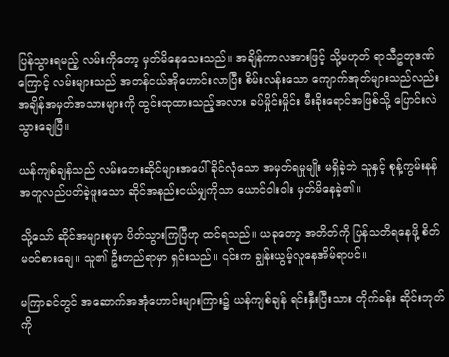ပြန်သွားရမည့် လမ်းကိုတော့ မှတ်မိနေသေးသည်။ အချိန်ကာလအားဖြင့် သို့မဟုတ် ရာသီဥတုဒဏ်ကြောင့် လမ်းများသည် အတန်ငယ်အိုဟောင်းလာပြီး စိမ်းလန်းသော ကျောက်အုတ်များသည်လည်း အချိန်အမှတ်အသားများကို ထွင်းထုထားသည့်အလား ခပ်မှိုင်းမှိုင်း မီးခိုးရောင်အဖြစ်သို့ ပြောင်းလဲသွားချေပြီ။

ယန်ကျစ်ချန်သည် လမ်းဘေးဆိုင်များအပေါ် ခိုင်လုံသော အမှတ်ရမှုမျိုး မရှိခဲ့ဘဲ သူနှင့် စုန့်ကွမ်းနန် အတူလည်ပတ်ခဲ့ဖူးသော ဆိုင်အနည်းငယ်မျှကိုသာ ယောင်ဝါးဝါး မှတ်မိနေခဲ့၏။

သို့သော် ဆိုင်အများစုမှာ ပိတ်သွားကြပြီဟု ထင်ရသည်။ ယခုတော့ အတိတ်ကို ပြန်သတိရနေဖို့ စိတ်မဝင်စားချေ။ သူ၏ ဦးတည်ရာမှာ ရှင်းသည်။ ၎င်းက ချွန်းယွမ့်လူနေအိမ်ရာပင်။

မကြာခင်တွင် အဆောက်အအုံဟောင်းများကြား၌ ယန်ကျစ်ချန် ရင်းနှီးပြီးသား တိုက်ခန်း ဆိုင်းဘုတ်ကို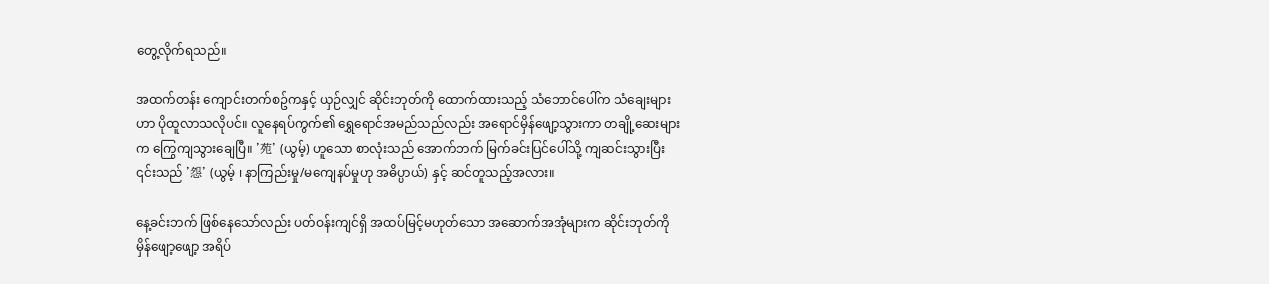တွေ့လိုက်ရသည်။

အထက်တန်း ကျောင်းတက်စဥ်ကနှင့် ယှဉ်လျှင် ဆိုင်းဘုတ်ကို ထောက်ထားသည့် သံဘောင်ပေါ်က သံချေးများဟာ ပိုထူလာသလိုပင်။ လူနေရပ်ကွက်၏ ရွှေရောင်အမည်သည်လည်း အရောင်မှိန်ဖျော့သွားကာ တချို့ဆေးများက ကြွေကျသွားချေပြီ။ '苑' (ယွမ့်) ဟူသော စာလုံးသည် အောက်ဘက် မြက်ခင်းပြင်ပေါ်သို့ ကျဆင်းသွားပြီး ၎င်းသည် '怨' (ယွမ့် ၊ နာကြည်းမှု/မကျေနပ်မှုဟု အဓိပ္ပာယ်) နှင့် ဆင်တူသည့်အလား။

နေ့ခင်းဘက် ဖြစ်နေသော်လည်း ပတ်ဝန်းကျင်ရှိ အထပ်မြင့်မဟုတ်သော အဆောက်အအုံများက ဆိုင်းဘုတ်ကို မှိန်ဖျော့ဖျော့ အရိပ်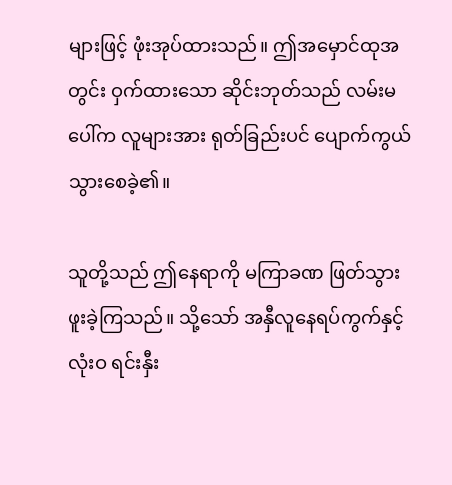များဖြင့် ဖုံးအုပ်ထားသည်။ ဤအမှောင်ထုအတွင်း ဝှက်ထားသော ဆိုင်းဘုတ်သည် လမ်းမပေါ်က လူများအား ရုတ်ခြည်းပင် ပျောက်ကွယ်သွားစေခဲ့၏။

သူတို့သည် ဤနေရာကို မကြာခဏ ဖြတ်သွားဖူးခဲ့ကြသည်။ သို့သော် အနှီလူနေရပ်ကွက်နှင့် လုံးဝ ရင်းနှီး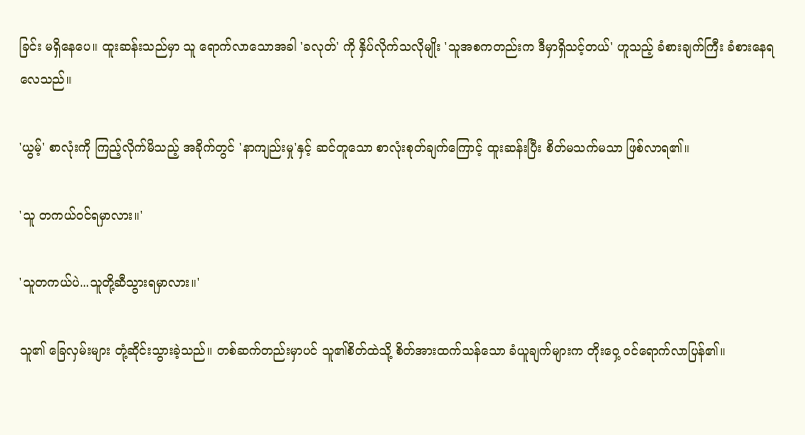ခြင်း မရှိနေပေ။ ထူးဆန်းသည်မှာ သူ ရောက်လာသောအခါ 'ခလုတ်' ကို နှိပ်လိုက်သလိုမျိုး 'သူအစကတည်းက ဒီမှာရှိသင့်တယ်' ဟူသည့် ခံစားချက်ကြီး ခံစားနေရလေသည်။

'ယွမ့်' စာလုံးကို ကြည့်လိုက်မိသည့် အခိုက်တွင် 'နာကျည်းမှု'နှင့် ဆင်တူသော စာလုံးစုတ်ချက်ကြောင့် ထူးဆန်းပြီး စိတ်မသက်မသာ ဖြစ်လာရ၏။

'သူ တကယ်ဝင်ရမှာလား။'

'သူတကယ်ပဲ...သူတို့ဆီသွားရမှာလား။'

သူ၏ ခြေလှမ်းများ တုံ့ဆိုင်းသွားခဲ့သည်။ တစ်ဆက်တည်းမှာပင် သူ၏စိတ်ထဲသို့ စိတ်အားထက်သန်သော ခံယူချက်များက တိုးဝှေ့ ဝင်ရောက်လာပြန်၏။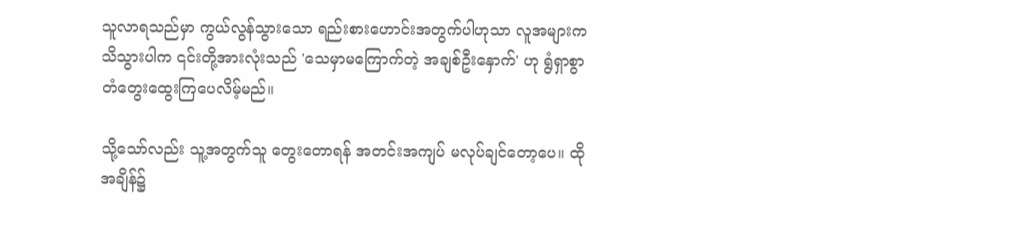သူလာရသည်မှာ ကွယ်လွန်သွားသော ရည်းစားဟောင်းအတွက်ပါဟုသာ လူအများက သိသွားပါက ၎င်းတို့အားလုံးသည် 'သေမှာမကြောက်တဲ့ အချစ်ဦးနှောက်' ဟု ရွံရှာစွာ တံတွေးထွေးကြပေလိမ့်မည်။

သို့သော်လည်း သူ့အတွက်သူ တွေးတောရန် အတင်းအကျပ် မလုပ်ချင်တော့ပေ။ ထိုအချိန်၌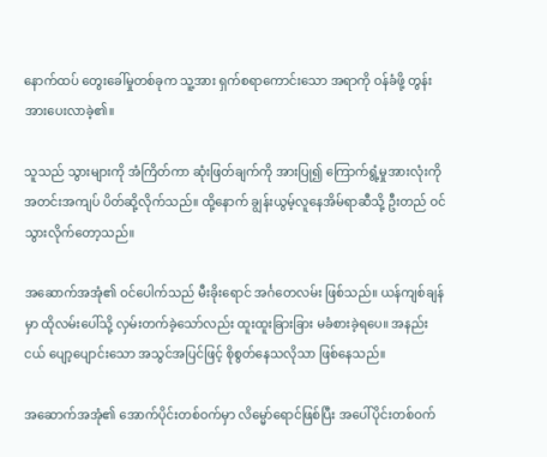နောက်ထပ် တွေးခေါ်မှုတစ်ခုက သူ့အား ရှက်စရာကောင်းသော အရာကို ဝန်ခံဖို့ တွန်းအားပေးလာခဲ့၏။

သူသည် သွားများကို အံကြိတ်ကာ ဆုံးဖြတ်ချက်ကို အားပြု၍ ကြောက်ရွံ့မှုအားလုံးကို အတင်းအကျပ် ပိတ်ဆို့လိုက်သည်။ ထို့နောက် ချွန်းယွမ့်လူနေအိမ်ရာဆီသို့ ဦးတည် ဝင်သွားလိုက်တော့သည်။

အဆောက်အအုံ၏ ဝင်ပေါက်သည် မီးခိုးရောင် အင်္ဂတေလမ်း ဖြစ်သည်။ ယန်ကျစ်ချန်မှာ ထိုလမ်းပေါ်သို့ လှမ်းတက်ခဲ့သော်လည်း ထူးထူးခြားခြား မခံစားခဲ့ရပေ။ အနည်းငယ် ပျော့ပျောင်းသော အသွင်အပြင်ဖြင့် စိုစွတ်နေသလိုသာ ဖြစ်နေသည်။

အဆောက်အအုံ၏ အောက်ပိုင်းတစ်ဝက်မှာ လိမ္မော်ရောင်ဖြစ်ပြီး အပေါ်ပိုင်းတစ်ဝက်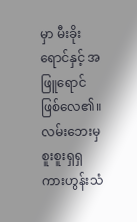မှာ မီးခိုးရောင်နှင့် အဖြူရောင် ဖြစ်လေ၏။ လမ်းဘေးမှ စူးစူးရှရှ ကားဟွန်းသံ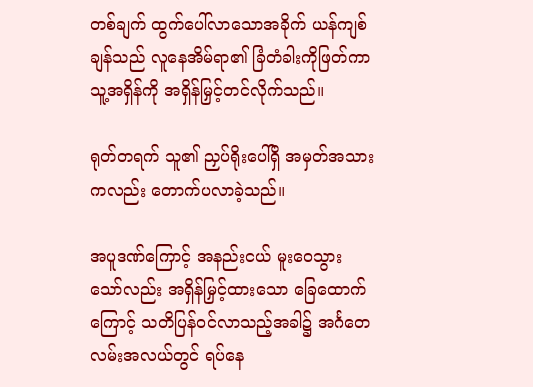တစ်ချက် ထွက်ပေါ်လာသောအခိုက် ယန်ကျစ်ချန်သည် လူနေအိမ်ရာ၏ ခြံတံခါးကိုဖြတ်ကာ သူ့အရှိန်ကို အရှိန်မြှင့်တင်လိုက်သည်။

ရုတ်တရက် သူ၏ ညှပ်ရိုးပေါ်ရှိ အမှတ်အသားကလည်း တောက်ပလာခဲ့သည်။

အပူဒဏ်ကြောင့် အနည်းငယ် မူးဝေသွားသော်လည်း အရှိန်မြှင့်ထားသော ခြေထောက်ကြောင့် သတိပြန်ဝင်လာသည့်အခါ၌ အင်္ဂတေလမ်းအလယ်တွင် ရပ်နေ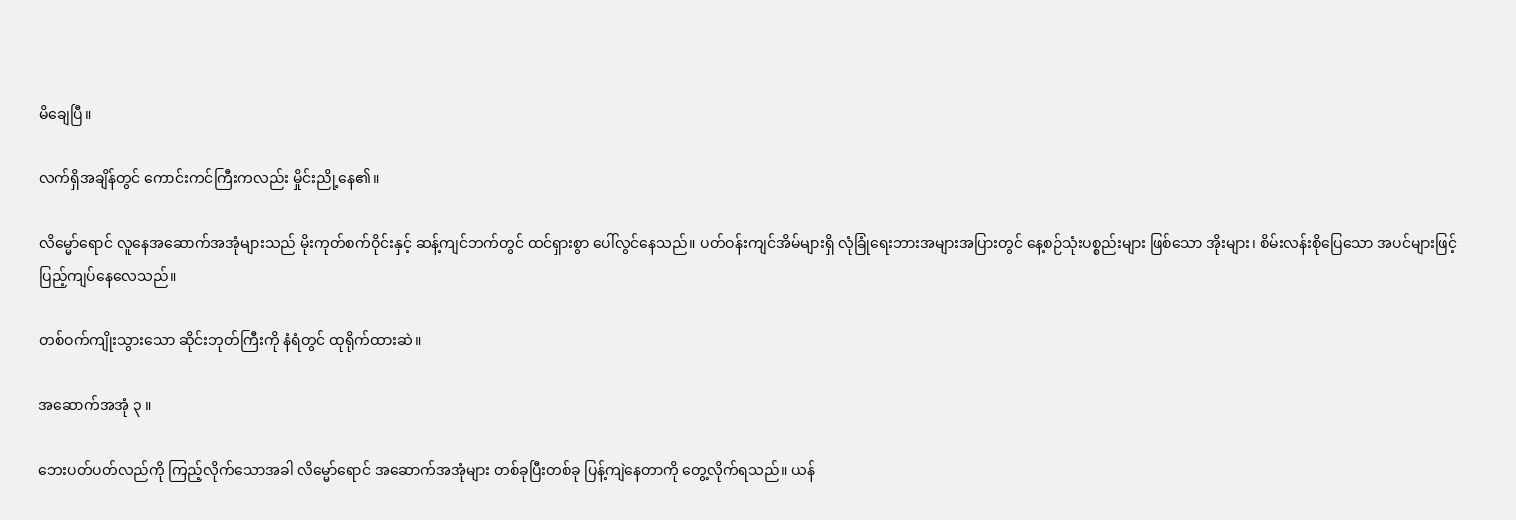မိချေပြီ။

လက်ရှိအချိန်တွင် ကောင်းကင်ကြီးကလည်း မှိုင်းညို့နေ၏။

လိမ္မော်ရောင် လူနေအဆောက်အအုံများသည် မိုးကုတ်စက်ဝိုင်းနှင့် ဆန့်ကျင်ဘက်တွင် ထင်ရှားစွာ ပေါ်လွင်နေသည်။ ပတ်ဝန်းကျင်အိမ်များရှိ လုံခြုံရေးဘားအများအပြားတွင် နေ့စဉ်သုံးပစ္စည်းများ ဖြစ်သော အိုးများ၊ စိမ်းလန်းစိုပြေသော အပင်များဖြင့် ပြည့်ကျပ်နေလေသည်။

တစ်ဝက်ကျိုးသွားသော ဆိုင်းဘုတ်ကြီးကို နံရံတွင် ထုရိုက်ထားဆဲ။

အဆောက်အအုံ ၃ ။

ဘေးပတ်ပတ်လည်ကို ကြည့်လိုက်သောအခါ လိမ္မော်ရောင် အဆောက်အအုံများ တစ်ခုပြီးတစ်ခု ပြန့်ကျဲနေတာကို တွေ့လိုက်ရသည်။ ယန်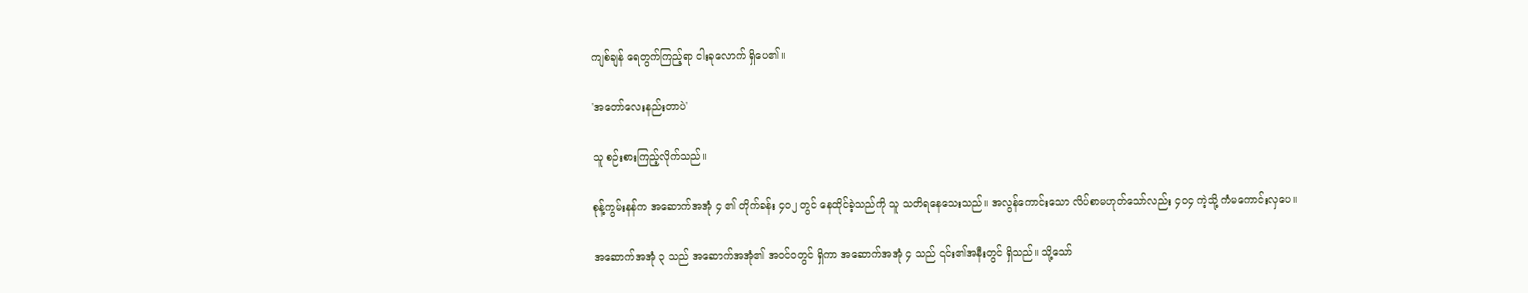ကျစ်ချန် ရေတွက်ကြည့်ရာ ငါးခုလောက် ရှိပေ၏။

'အတော်လေးနည်းတာပဲ'

သူ စဉ်းစားကြည့်လိုက်သည်။

စုန့်ကွမ်းနန်က အဆောက်အအုံ ၄ ၏ တိုက်ခန်း ၄၀၂ တွင် နေထိုင်ခဲ့သည်ကို သူ သတိရနေသေးသည်။ အလွန်ကောင်းသော လိပ်စာမဟုတ်သော်လည်း ၄၀၄ ကဲ့သို့ ကံမကောင်းလှပေ။

အဆောက်အအုံ ၃ သည် အဆောက်အအုံ၏ အဝင်ဝတွင် ရှိကာ အဆောက်အအုံ ၄ သည် ၎င်း၏အနီးတွင် ရှိသည်။ သို့သော်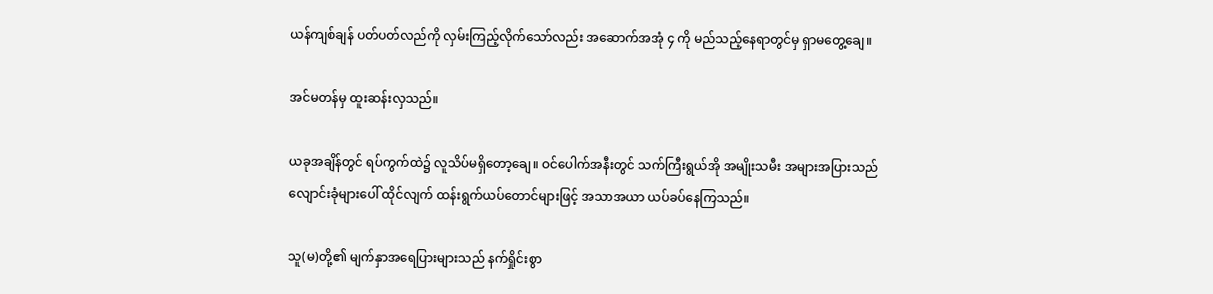ယန်ကျစ်ချန် ပတ်ပတ်လည်ကို လှမ်းကြည့်လိုက်သော်လည်း အဆောက်အအုံ ၄ ကို မည်သည့်နေရာတွင်မှ ရှာမတွေ့ချေ။

အင်မတန်မှ ထူးဆန်းလှသည်။

ယခုအချိန်တွင် ရပ်ကွက်ထဲ၌ လူသိပ်မရှိတော့ချေ။ ဝင်ပေါက်အနီးတွင် သက်ကြီးရွယ်အို အမျိုးသမီး အများအပြားသည် လျောင်းခုံများပေါ် ထိုင်လျက် ထန်းရွက်ယပ်တောင်များဖြင့် အသာအယာ ယပ်ခပ်နေကြသည်။

သူ(မ)တို့၏ မျက်နှာအရေပြားများသည် နက်ရှိုင်းစွာ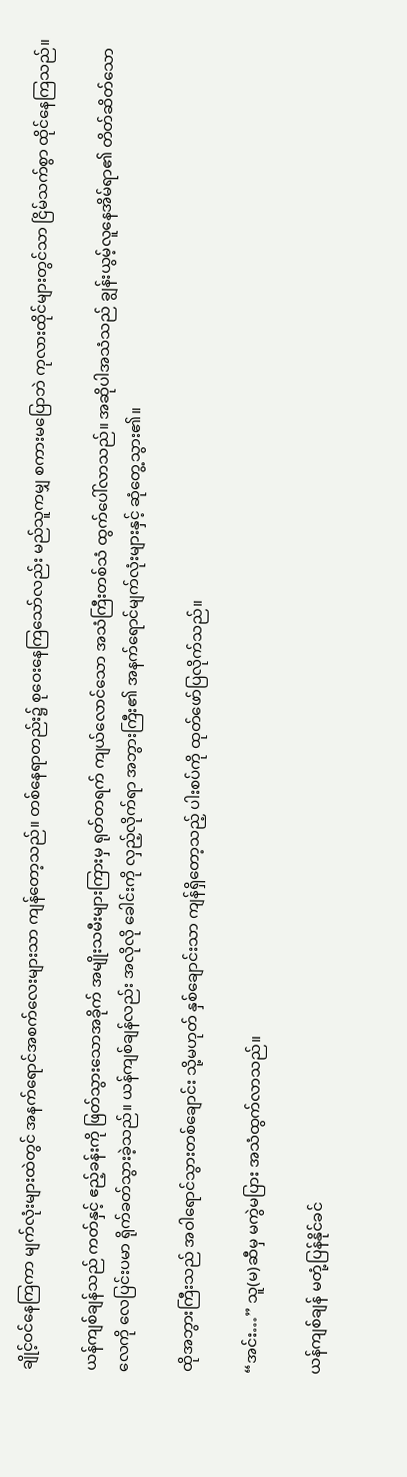ချိုင့်ဝင်နေကြကာ မျက်လုံးများထဲတွင် အနက်ရောင်အစက်လေးများသာ ကျန်တော့သည်။ တစ်နေရာတည်း၌ စုဝေးနေကြသော်လည်း မည်သူကမျှ စကားမပြောဘဲ ကုလားထိုင်များတွင်သာ ငြိမ်သက်စွာ ထိုင်နေကြသည်။

ယန်ကျစ်ချန်သည် ကတ်နှင့် ဧည့်ခန်းကို ဖြတ်သွားသောအခိုက် အမျိုးသမီးများကြားမှ ရုတ်တရက် ကျယ်လောင်သော အသံကြီးတစ်သံ ထွက်ပေါ်လာသည်။ အဆိုပါအသံသည် ချွန်းယွမ့်လူနေအိမ်ရာ၏ တိတ်ဆိတ်သော လေကို လေပြင်းပမာ ရိုက်ခတ်သွားခဲ့သည်။ ယန်ကျစ်ချန်လည်း အလိုလို ခေါင်းကို လှည့်လိုက်ရာ အဘွားကြီး၏ အနက်ရောင်မျက်လုံးများနှင့် ဆုံတွေ့သွား၏။

ထိုအဘွားကြီးသည် အဝါရောင်သွားတစ်ချောင်း သို့မဟုတ် နှစ်ချောင်းသာ ကျန်ရှိတော့သည့် ပါးစပ်ကို ထုတ်ဖော်ပြလိုက်သည်။

“အင်း…” သူ(မ)ဆီမှ မကွဲမပြား အသံထွက်လာသည်။

ယန်ကျစ်ချန် မတုံ့ပြန်နိုင်ခင်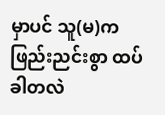မှာပင် သူ(မ)က ဖြည်းညင်းစွာ ထပ်ခါတလဲ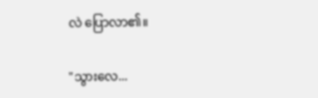လဲ ပြောလာ၏။

"သွားလေ...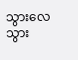သွားလေ သွား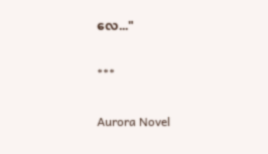လေ..."

***

Aurora Novel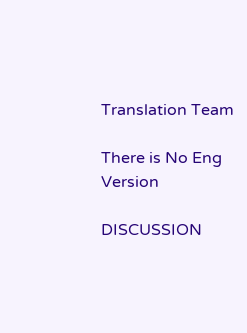Translation Team

There is No Eng Version

DISCUSSION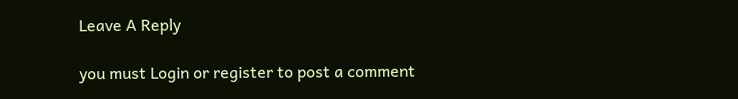Leave A Reply

you must Login or register to post a comment